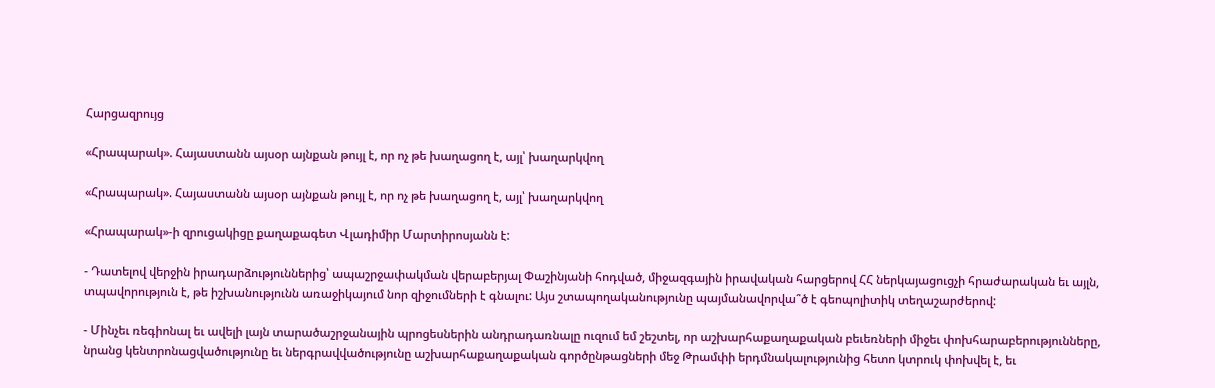Հարցազրույց

«Հրապարակ». Հայաստանն այսօր այնքան թույլ է, որ ոչ թե խաղացող է, այլ՝ խաղարկվող

«Հրապարակ». Հայաստանն այսօր այնքան թույլ է, որ ոչ թե խաղացող է, այլ՝ խաղարկվող

«Հրապարակ»-ի զրուցակիցը քաղաքագետ Վլադիմիր Մարտիրոսյանն է:

- Դատելով վերջին իրադարձություններից՝ ապաշրջափակման վերաբերյալ Փաշինյանի հոդված, միջազգային իրավական հարցերով ՀՀ ներկայացուցչի հրաժարական եւ այլն, տպավորություն է, թե իշխանությունն առաջիկայում նոր զիջումների է գնալու: Այս շտապողականությունը պայմանավորվա՞ծ է գեոպոլիտիկ տեղաշարժերով:

- Մինչեւ ռեգիոնալ եւ ավելի լայն տարածաշրջանային պրոցեսներին անդրադառնալը ուզում եմ շեշտել, որ աշխարհաքաղաքական բեւեռների միջեւ փոխհարաբերությունները, նրանց կենտրոնացվածությունը եւ ներգրավվածությունը աշխարհաքաղաքական գործընթացների մեջ Թրամփի երդմնակալությունից հետո կտրուկ փոխվել է, եւ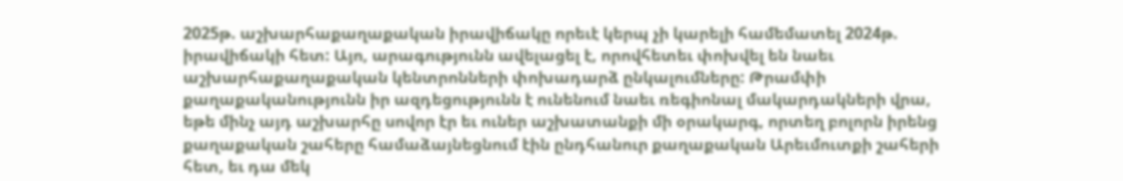2025թ. աշխարհաքաղաքական իրավիճակը որեւէ կերպ չի կարելի համեմատել 2024թ. իրավիճակի հետ: Այո, արագությունն ավելացել է, որովհետեւ փոխվել են նաեւ աշխարհաքաղաքական կենտրոնների փոխադարձ ընկալումները: Թրամփի քաղաքականությունն իր ազդեցությունն է ունենում նաեւ ռեգիոնալ մակարդակների վրա, եթե մինչ այդ աշխարհը սովոր էր եւ ուներ աշխատանքի մի օրակարգ, որտեղ բոլորն իրենց քաղաքական շահերը համաձայնեցնում էին ընդհանուր քաղաքական Արեւմուտքի շահերի հետ, եւ դա մեկ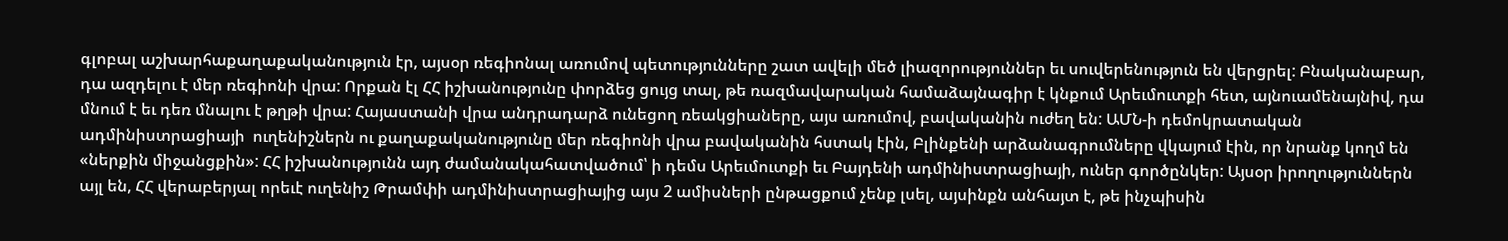գլոբալ աշխարհաքաղաքականություն էր, այսօր ռեգիոնալ առումով պետությունները շատ ավելի մեծ լիազորություններ եւ սուվերենություն են վերցրել: Բնականաբար, դա ազդելու է մեր ռեգիոնի վրա: Որքան էլ ՀՀ իշխանությունը փորձեց ցույց տալ, թե ռազմավարական համաձայնագիր է կնքում Արեւմուտքի հետ, այնուամենայնիվ, դա մնում է եւ դեռ մնալու է թղթի վրա: Հայաստանի վրա անդրադարձ ունեցող ռեակցիաները, այս առումով, բավականին ուժեղ են: ԱՄՆ-ի դեմոկրատական ադմինիստրացիայի  ուղենիշներն ու քաղաքականությունը մեր ռեգիոնի վրա բավականին հստակ էին, Բլինքենի արձանագրումները վկայում էին, որ նրանք կողմ են «ներքին միջանցքին»: ՀՀ իշխանությունն այդ ժամանակահատվածում՝ ի դեմս Արեւմուտքի եւ Բայդենի ադմինիստրացիայի, ուներ գործընկեր: Այսօր իրողություններն այլ են, ՀՀ վերաբերյալ որեւէ ուղենիշ Թրամփի ադմինիստրացիայից այս 2 ամիսների ընթացքում չենք լսել, այսինքն անհայտ է, թե ինչպիսին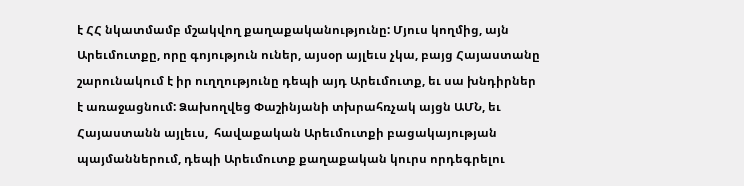է ՀՀ նկատմամբ մշակվող քաղաքականությունը: Մյուս կողմից, այն Արեւմուտքը, որը գոյություն ուներ, այսօր այլեւս չկա, բայց Հայաստանը շարունակում է իր ուղղությունը դեպի այդ Արեւմուտք, եւ սա խնդիրներ է առաջացնում: Ձախողվեց Փաշինյանի տխրահռչակ այցն ԱՄՆ, եւ Հայաստանն այլեւս,  հավաքական Արեւմուտքի բացակայության պայմաններում, դեպի Արեւմուտք քաղաքական կուրս որդեգրելու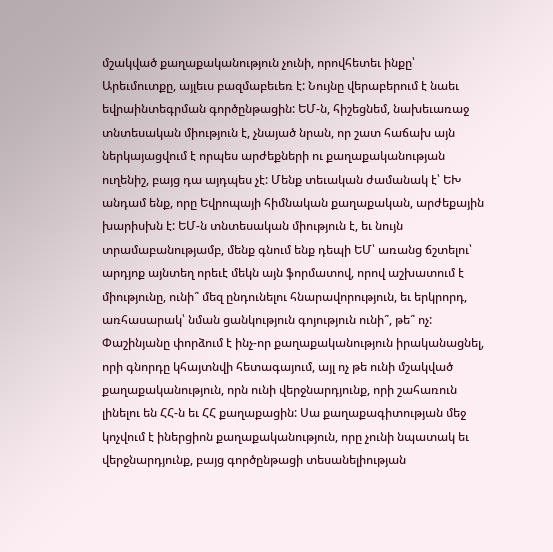մշակված քաղաքականություն չունի, որովհետեւ ինքը՝ Արեւմուտքը, այլեւս բազմաբեւեռ է: Նույնը վերաբերում է նաեւ եվրաինտեգրման գործընթացին: ԵՄ-ն, հիշեցնեմ, նախեւառաջ տնտեսական միություն է, չնայած նրան, որ շատ հաճախ այն ներկայացվում է որպես արժեքների ու քաղաքականության ուղենիշ, բայց դա այդպես չէ: Մենք տեւական ժամանակ է՝ ԵԽ անդամ ենք, որը Եվրոպայի հիմնական քաղաքական, արժեքային խարիսխն է: ԵՄ-ն տնտեսական միություն է, եւ նույն տրամաբանությամբ, մենք գնում ենք դեպի ԵՄ՝ առանց ճշտելու՝ արդյոք այնտեղ որեւէ մեկն այն ֆորմատով, որով աշխատում է միությունը, ունի՞ մեզ ընդունելու հնարավորություն, եւ երկրորդ, առհասարակ՝ նման ցանկություն գոյություն ունի՞, թե՞ ոչ: Փաշինյանը փորձում է ինչ-որ քաղաքականություն իրականացնել, որի գնորդը կհայտնվի հետագայում, այլ ոչ թե ունի մշակված քաղաքականություն, որն ունի վերջնարդյունք, որի շահառուն լինելու են ՀՀ-ն եւ ՀՀ քաղաքացին: Սա քաղաքագիտության մեջ կոչվում է իներցիոն քաղաքականություն, որը չունի նպատակ եւ վերջնարդյունք, բայց գործընթացի տեսանելիության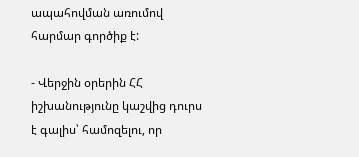ապահովման առումով հարմար գործիք է:

- Վերջին օրերին ՀՀ իշխանությունը կաշվից դուրս է գալիս՝ համոզելու, որ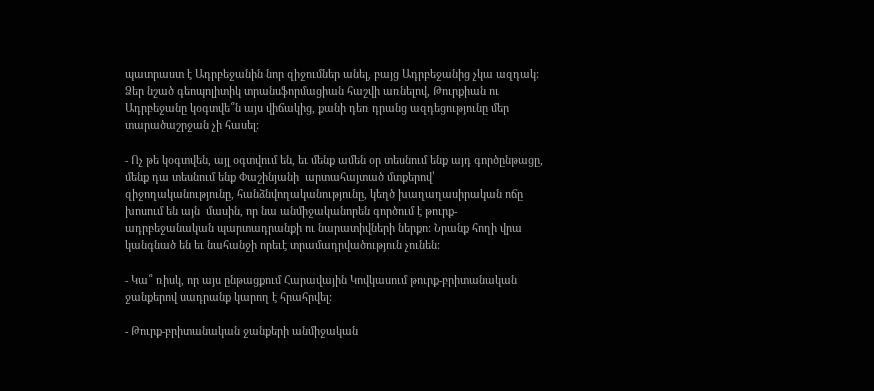պատրաստ է Ադրբեջանին նոր զիջումներ անել, բայց Ադրբեջանից չկա ազդակ: Ձեր նշած գեոպոլիտիկ տրանսֆորմացիան հաշվի առնելով, Թուրքիան ու Ադրբեջանը կօգտվե՞ն այս վիճակից, քանի դեռ դրանց ազդեցությունը մեր տարածաշրջան չի հասել:

- Ոչ թե կօգտվեն, այլ օգտվում են, եւ մենք ամեն օր տեսնում ենք այդ գործընթացը, մենք դա տեսնում ենք Փաշինյանի  արտահայտած մտքերով՝ զիջողականությունը, հանձնվողականությունը, կեղծ խաղաղասիրական ոճը խոսում են այն  մասին, որ նա անմիջականորեն գործում է թուրք-ադրբեջանական պարտադրանքի ու նարատիվների ներքո: Նրանք հողի վրա կանգնած են եւ նահանջի որեւէ տրամադրվածություն չունեն:

- Կա՞ ռիսկ, որ այս ընթացքում Հարավային Կովկասում թուրք-բրիտանական ջանքերով սադրանք կարող է հրահրվել:

- Թուրք-բրիտանական ջանքերի անմիջական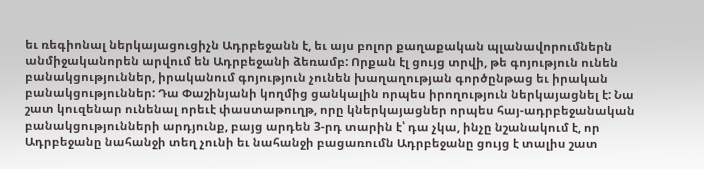եւ ռեգիոնալ ներկայացուցիչն Ադրբեջանն է, եւ այս բոլոր քաղաքական պլանավորումներն անմիջականորեն արվում են Ադրբեջանի ձեռամբ: Որքան էլ ցույց տրվի, թե գոյություն ունեն բանակցություններ, իրականում գոյություն չունեն խաղաղության գործընթաց եւ իրական բանակցություններ: Դա Փաշինյանի կողմից ցանկալին որպես իրողություն ներկայացնել է: Նա շատ կուզենար ունենալ որեւէ փաստաթուղթ, որը կներկայացներ որպես հայ-ադրբեջանական բանակցությունների արդյունք, բայց արդեն 3-րդ տարին է՝ դա չկա, ինչը նշանակում է, որ Ադրբեջանը նահանջի տեղ չունի եւ նահանջի բացառումն Ադրբեջանը ցույց է տալիս շատ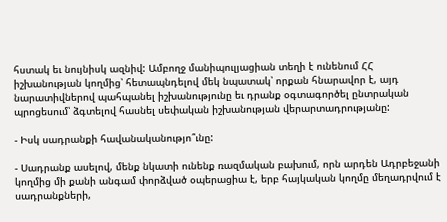հստակ եւ նույնիսկ ազնիվ: Ամբողջ մանիպուլյացիան տեղի է ունենում ՀՀ իշխանության կողմից՝ հետապնդելով մեկ նպատակ՝ որքան հնարավոր է, այդ նարատիվներով պահպանել իշխանությունը եւ դրանք օգտագործել ընտրական պրոցեսում՝ ձգտելով հասնել սեփական իշխանության վերարտադրությանը:

- Իսկ սադրանքի հավանականությո՞ւնը:

- Սադրանք ասելով, մենք նկատի ունենք ռազմական բախում, որն արդեն Ադրբեջանի կողմից մի քանի անգամ փորձված օպերացիա է, երբ հայկական կողմը մեղադրվում է սադրանքների,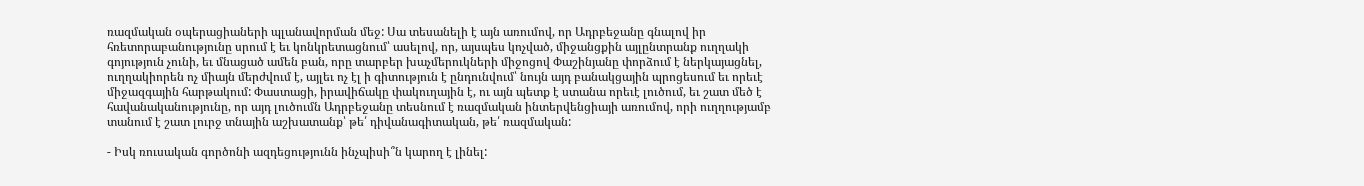ռազմական օպերացիաների պլանավորման մեջ: Սա տեսանելի է այն առումով, որ Ադրբեջանը գնալով իր հռետորաբանությունը սրում է եւ կոնկրետացնում՝ ասելով, որ, այսպես կոչված, միջանցքին այլընտրանք ուղղակի գոյություն չունի, եւ մնացած ամեն բան, որը տարբեր խաչմերուկների միջոցով Փաշինյանը փորձում է ներկայացնել, ուղղակիորեն ոչ միայն մերժվում է, այլեւ ոչ էլ ի գիտություն է ընդունվում՝ նույն այդ բանակցային պրոցեսում եւ որեւէ միջազգային հարթակում: Փաստացի, իրավիճակը փակուղային է, ու այն պետք է ստանա որեւէ լուծում, եւ շատ մեծ է հավանականությունը, որ այդ լուծումն Ադրբեջանը տեսնում է ռազմական ինտերվենցիայի առումով, որի ուղղությամբ տանում է շատ լուրջ տնային աշխատանք՝ թե՛ դիվանագիտական, թե՛ ռազմական:

- Իսկ ռուսական գործոնի ազդեցությունն ինչպիսի՞ն կարող է լինել: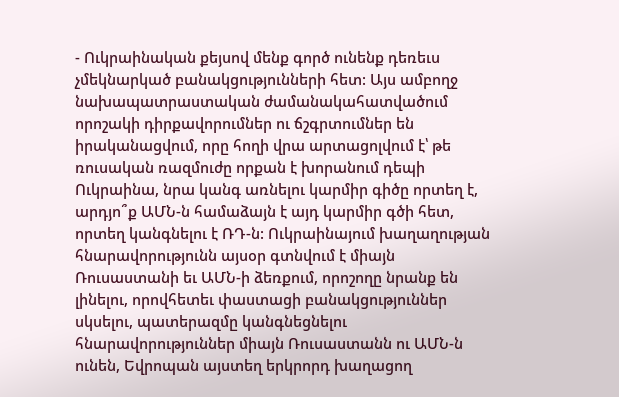- Ուկրաինական քեյսով մենք գործ ունենք դեռեւս չմեկնարկած բանակցությունների հետ: Այս ամբողջ նախապատրաստական ժամանակահատվածում որոշակի դիրքավորումներ ու ճշգրտումներ են իրականացվում, որը հողի վրա արտացոլվում է՝ թե ռուսական ռազմուժը որքան է խորանում դեպի Ուկրաինա, նրա կանգ առնելու կարմիր գիծը որտեղ է, արդյո՞ք ԱՄՆ-ն համաձայն է այդ կարմիր գծի հետ, որտեղ կանգնելու է ՌԴ-ն: Ուկրաինայում խաղաղության հնարավորությունն այսօր գտնվում է միայն Ռուսաստանի եւ ԱՄՆ-ի ձեռքում, որոշողը նրանք են լինելու, որովհետեւ փաստացի բանակցություններ սկսելու, պատերազմը կանգնեցնելու հնարավորություններ միայն Ռուսաստանն ու ԱՄՆ-ն ունեն, Եվրոպան այստեղ երկրորդ խաղացող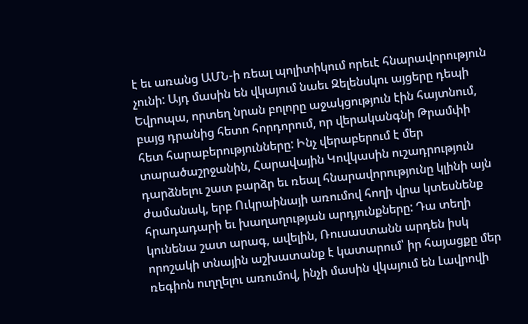է եւ առանց ԱՄՆ-ի ռեալ պոլիտիկում որեւէ հնարավորություն չունի: Այդ մասին են վկայում նաեւ Զելենսկու այցերը դեպի Եվրոպա, որտեղ նրան բոլորը աջակցություն էին հայտնում, բայց դրանից հետո հորդորում, որ վերականգնի Թրամփի հետ հարաբերությունները: Ինչ վերաբերում է մեր տարածաշրջանին, Հարավային Կովկասին ուշադրություն դարձնելու շատ բարձր եւ ռեալ հնարավորությունը կլինի այն ժամանակ, երբ Ուկրաինայի առումով հողի վրա կտեսնենք հրադադարի եւ խաղաղության արդյունքները: Դա տեղի կունենա շատ արագ, ավելին, Ռուսաստանն արդեն իսկ որոշակի տնային աշխատանք է կատարում՝ իր հայացքը մեր ռեգիոն ուղղելու առումով, ինչի մասին վկայում են Լավրովի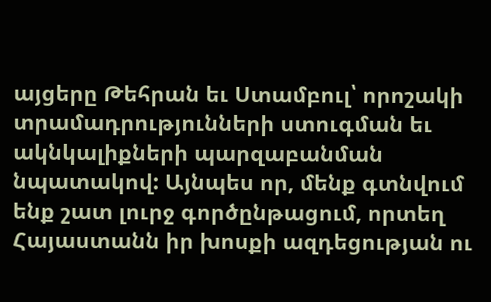այցերը Թեհրան եւ Ստամբուլ՝ որոշակի տրամադրությունների ստուգման եւ ակնկալիքների պարզաբանման նպատակով: Այնպես որ, մենք գտնվում ենք շատ լուրջ գործընթացում, որտեղ Հայաստանն իր խոսքի ազդեցության ու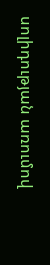սոլիդության առումով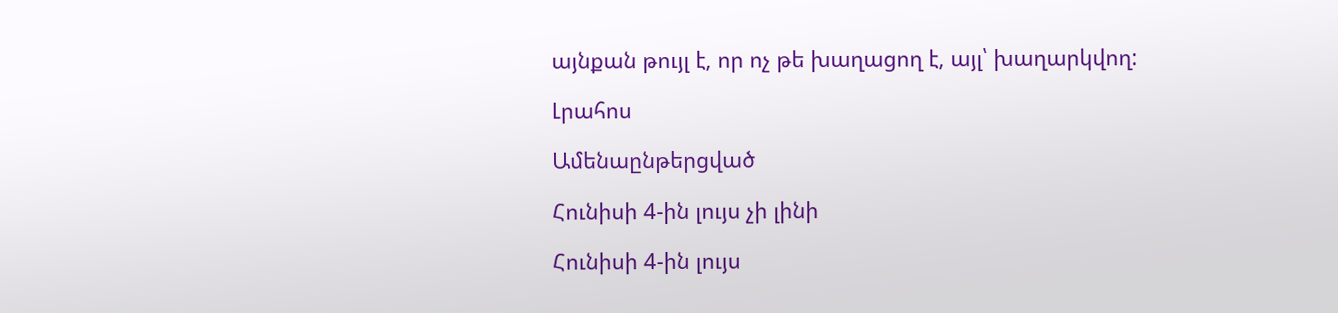այնքան թույլ է, որ ոչ թե խաղացող է, այլ՝ խաղարկվող:

Լրահոս

Ամենաընթերցված

Հունիսի 4-ին լույս չի լինի

Հունիսի 4-ին լույս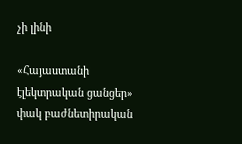չի լինի

«Հայաստանի էլեկտրական ցանցեր» փակ բաժնետիրական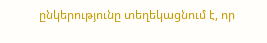ընկերությունը տեղեկացնում է, որ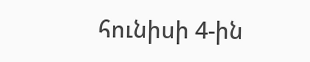հունիսի 4-ին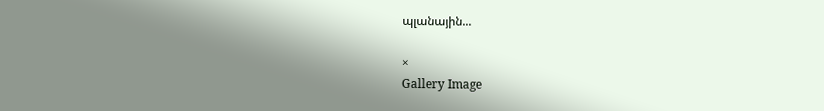պլանային...

×
Gallery Image